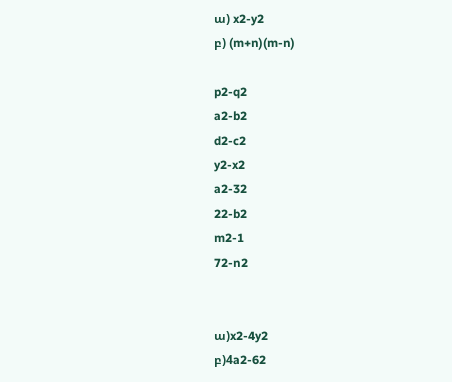ա) x2-y2
բ) (m+n)(m-n)

p2-q2
a2-b2
d2-c2
y2-x2
a2-32
22-b2
m2-1
72-n2


ա)x2-4y2
բ)4a2-62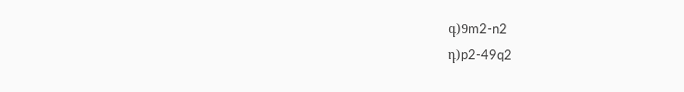գ)9m2-n2
դ)p2-49q2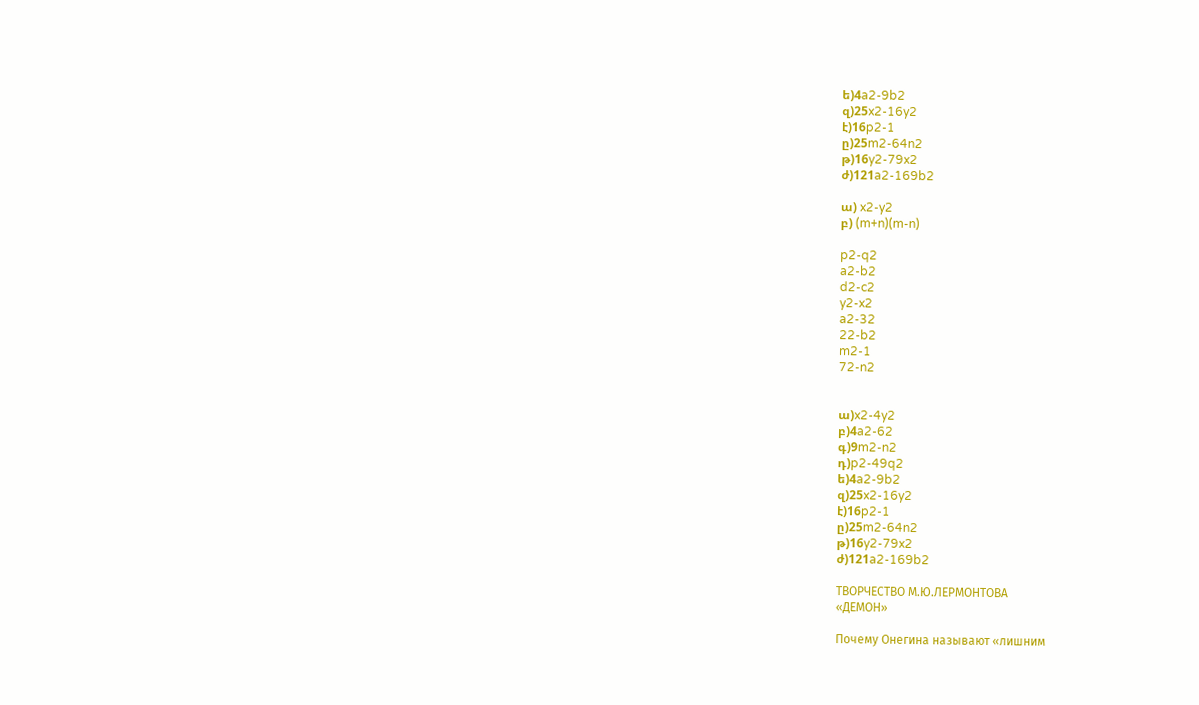ե)4a2-9b2
զ)25x2-16y2
է)16p2-1
ը)25m2-64n2
թ)16y2-79x2
ժ)121a2-169b2

ա) x2-y2
բ) (m+n)(m-n)

p2-q2
a2-b2
d2-c2
y2-x2
a2-32
22-b2
m2-1
72-n2


ա)x2-4y2
բ)4a2-62
գ)9m2-n2
դ)p2-49q2
ե)4a2-9b2
զ)25x2-16y2
է)16p2-1
ը)25m2-64n2
թ)16y2-79x2
ժ)121a2-169b2

ТВОРЧЕСТВО М.Ю.ЛЕРМОНТОВА
«ДЕМОН»

Почему Онегина называют «лишним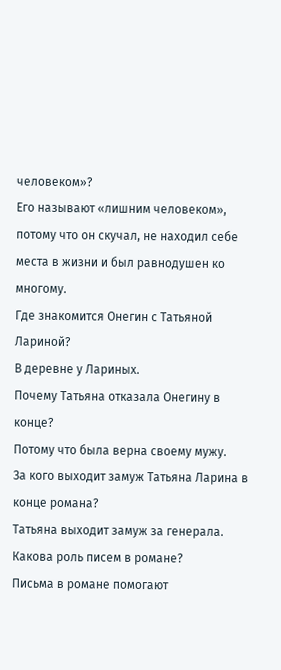человеком»?
Его называют «лишним человеком», потому что он скучал, не находил себе места в жизни и был равнодушен ко многому.
Где знакомится Онегин с Татьяной Лариной?
В деревне у Лариных.
Почему Татьяна отказала Онегину в конце?
Потому что была верна своему мужу.
За кого выходит замуж Татьяна Ларина в конце романа?
Татьяна выходит замуж за генерала.
Какова роль писем в романе?
Письма в романе помогают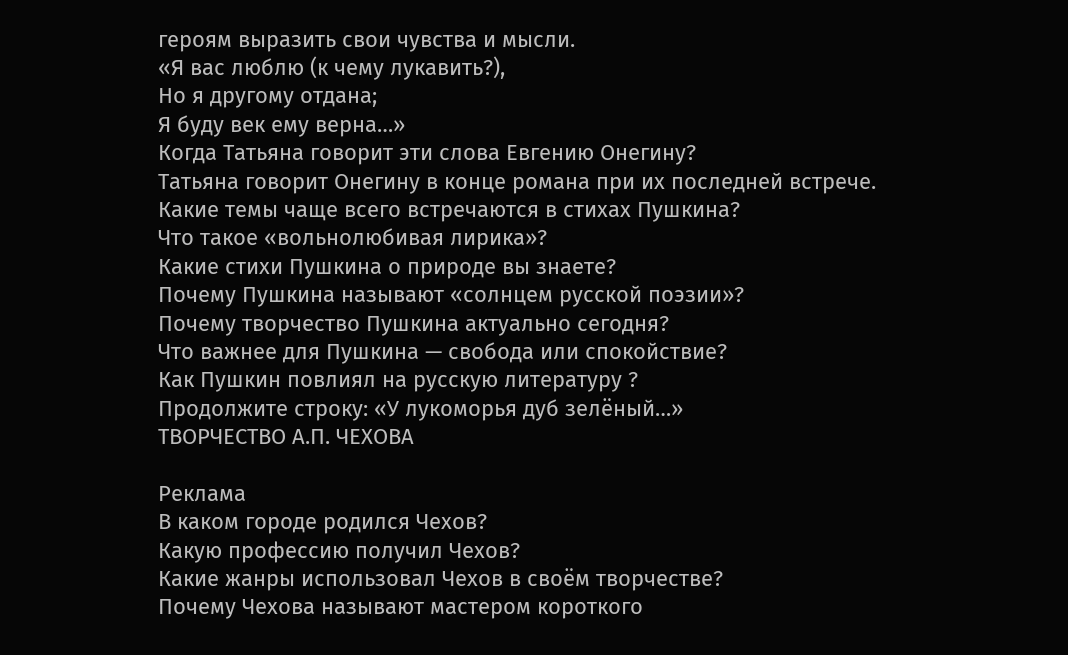героям выразить свои чувства и мысли.
«Я вас люблю (к чему лукавить?),
Но я другому отдана;
Я буду век ему верна…»
Когда Татьяна говорит эти слова Евгению Онегину?
Татьяна говорит Онегину в конце романа при их последней встрече.
Какие темы чаще всего встречаются в стихах Пушкина?
Что такое «вольнолюбивая лирика»?
Какие стихи Пушкина о природе вы знаете?
Почему Пушкина называют «солнцем русской поэзии»?
Почему творчество Пушкина актуально сегодня?
Что важнее для Пушкина — свобода или спокойствие?
Как Пушкин повлиял на русскую литературу ?
Продолжите строку: «У лукоморья дуб зелёный…»
ТВОРЧЕСТВО А.П. ЧЕХОВА

Реклама
В каком городе родился Чехов?
Какую профессию получил Чехов?
Какие жанры использовал Чехов в своём творчестве?
Почему Чехова называют мастером короткого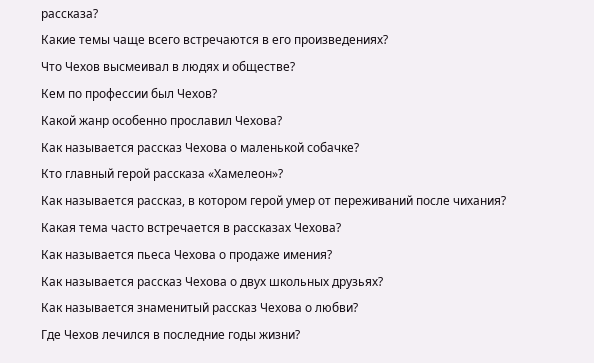рассказа?
Какие темы чаще всего встречаются в его произведениях?
Что Чехов высмеивал в людях и обществе?
Кем по профессии был Чехов?
Какой жанр особенно прославил Чехова?
Как называется рассказ Чехова о маленькой собачке?
Кто главный герой рассказа «Хамелеон»?
Как называется рассказ, в котором герой умер от переживаний после чихания?
Какая тема часто встречается в рассказах Чехова?
Как называется пьеса Чехова о продаже имения?
Как называется рассказ Чехова о двух школьных друзьях?
Как называется знаменитый рассказ Чехова о любви?
Где Чехов лечился в последние годы жизни?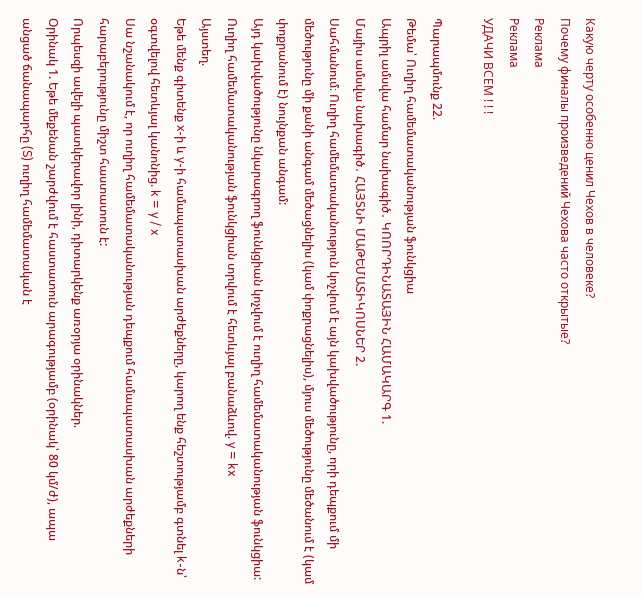Какую черту особенно ценил Чехов в человеке?
Почему финалы произведений Чехова часто открытые?
Реклама
Реклама
УДАЧИ ВСЕМ ! ! !

Պարապմունք 22.
Թեմա՝ Ուղիղ համեմատականության ֆունկցիա
Ապրիլ ամսվա համար նախագիծ․ ԿՈՈՐԴԻՆԱՏԱՅԻՆ ՀԱՄԱԿԱՐԳ 1.
Մայիս ամսվա նախագիծ․ ՀԱՅՏՆԻ ՄԱԹԵՄԱՏԻԿՈՍՆԵՐ 2.
Սահմանում։ Ուղիղ համեմատականություն կոչվում է այն կախվածությունը, որի դեպքում մի մեծությունը մի քանի անգամ մեծացնելիս (կամ փոքրացնելիս), մյուս մեծությունը մեծանում է (կամ փոքրանում է) նույնքան անգամ:
Այդ կախվածությունը նկարագրող ֆունկցիան կոչվում է ուղիղ համեմատականության ֆունկցիա:
Ուղիղ համեմատականության ֆունկցիան տրվում է հետևյալ բանաձևով. y = kx
Այստեղ.
Եթե մենք գիտենք x-ի և y-ի համապատասխան արժեքները, կարող ենք հեշտությամբ գտնել k-ն՝ օգտվելով հետևյալ կանոնից. k = y / x
Սա նշանակում է, որ ուղիղ համեմատականության դեպքում համապատասխան արժեքների հարաբերությունը միշտ հաստատուն է:
Որպեսզի ավելի պատկերավոր լինի, դիտարկենք առօրյա օրինակներ.
Օրինակ 1. Եթե մեքենան շարժվում է հաստատուն արագությամբ (օրինակ՝ 80 կմ/ժ), ապա անցած ճանապարհը (S) ուղիղ համեմատական է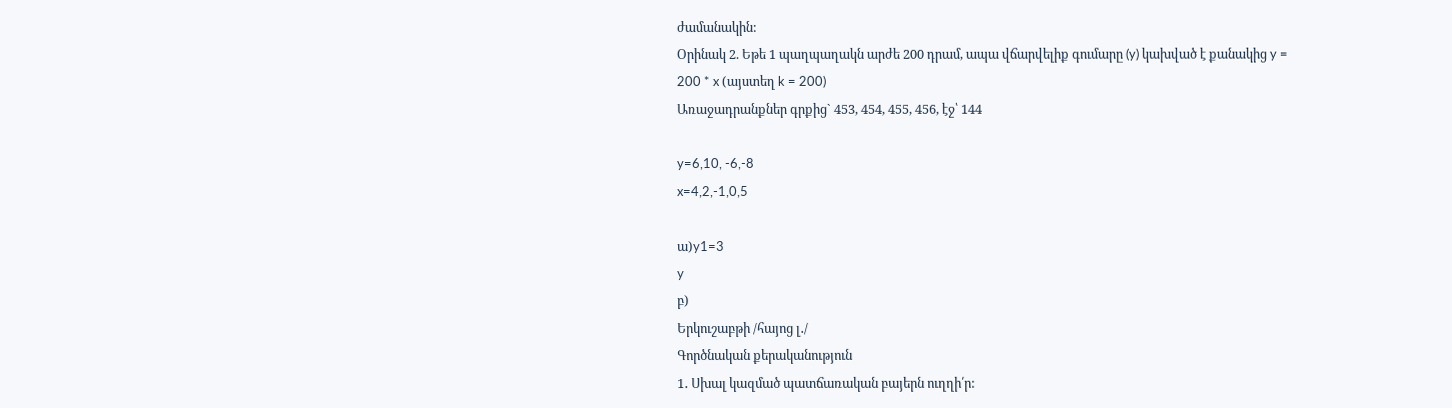ժամանակին:
Օրինակ 2. Եթե 1 պաղպաղակն արժե 200 դրամ, ապա վճարվելիք գումարը (y) կախված է քանակից y = 200 * x (այստեղ k = 200)
Առաջադրանքներ գրքից` 453, 454, 455, 456, էջ՝ 144

y=6,10, -6,-8
x=4,2,-1,0,5

ա)y1=3
y
բ)
Երկուշաբթի /հայոց լ․/
Գործնական քերականություն
1․ Սխալ կազմած պատճառական բայերն ուղղի՛ր: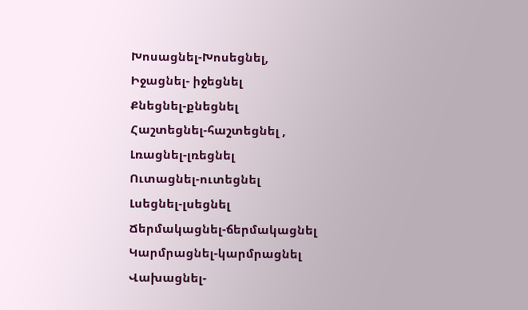Խոսացնել-Խոսեցնել,
Իջացնել- իջեցնել
Քնեցնել-քնեցնել
Հաշտեցնել-հաշտեցնել ,
Լռացնել-լռեցնել
Ուտացնել-ուտեցնել
Լսեցնել-լսեցնել
Ճերմակացնել-ճերմակացնել
Կարմրացնել-կարմրացնել
Վախացնել-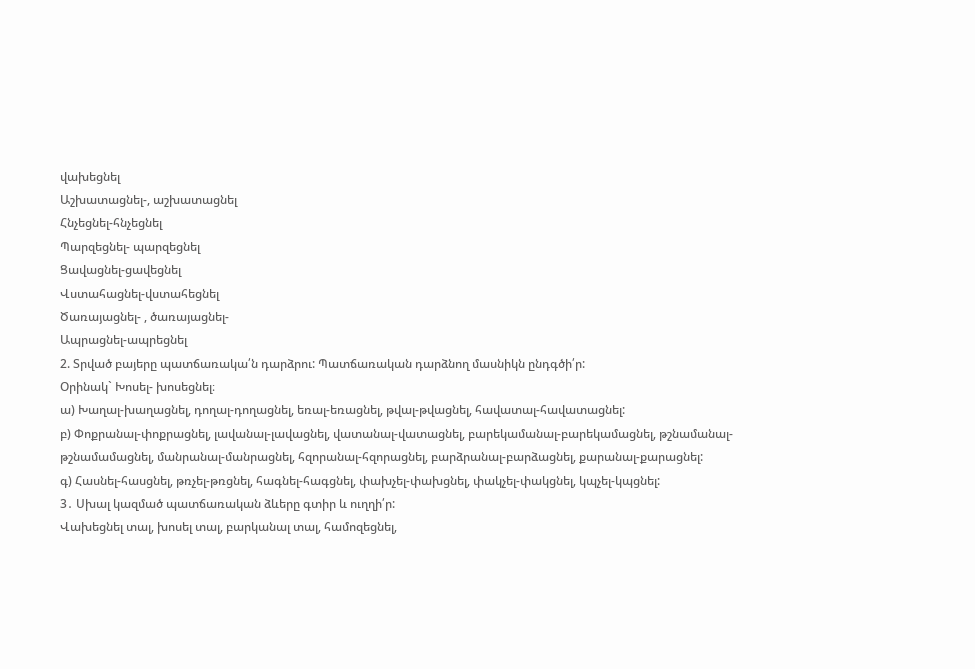վախեցնել
Աշխատացնել-, աշխատացնել
Հնչեցնել-հնչեցնել
Պարզեցնել- պարզեցնել
Ցավացնել-ցավեցնել
Վստահացնել-վստահեցնել
Ծառայացնել- , ծառայացնել-
Ապրացնել-ապրեցնել
2. Տրված բայերը պատճառակա՛ն դարձրու: Պատճառական դարձնող մասնիկն ընդգծի՛ր:
Օրինակ` Խոսել- խոսեցնել։
ա) Խաղալ-խաղացնել, դողալ-դողացնել, եռալ-եռացնել, թվալ-թվացնել, հավատալ-հավատացնել:
բ) Փոքրանալ-փոքրացնել, լավանալ-լավացնել, վատանալ-վատացնել, բարեկամանալ-բարեկամացնել, թշնամանալ-թշնամամացնել, մանրանալ-մանրացնել, հզորանալ-հզորացնել, բարձրանալ-բարձացնել, քարանալ-քարացնել:
գ) Հասնել-հասցնել, թռչել-թռցնել, հագնել-հագցնել, փախչել-փախցնել, փակչել-փակցնել, կպչել-կպցնել:
3․ Սխալ կազմած պատճառական ձևերը գտիր և ուղղի՛ր:
Վախեցնել տալ, խոսել տալ, բարկանալ տալ, համոզեցնել,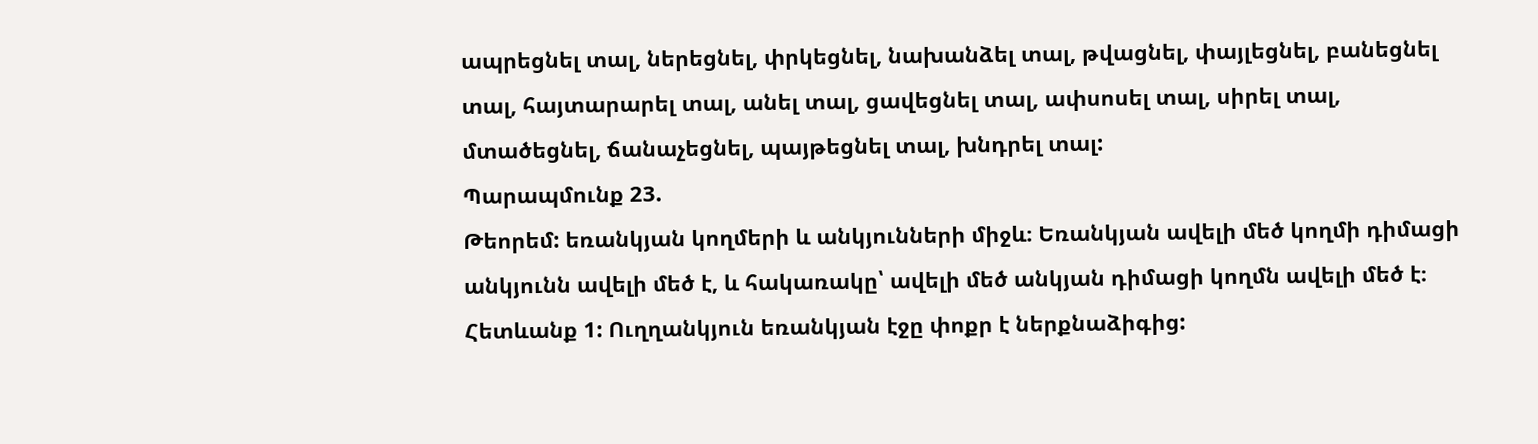ապրեցնել տալ, ներեցնել, փրկեցնել, նախանձել տալ, թվացնել, փայլեցնել, բանեցնել տալ, հայտարարել տալ, անել տալ, ցավեցնել տալ, ափսոսել տալ, սիրել տալ, մտածեցնել, ճանաչեցնել, պայթեցնել տալ, խնդրել տալ:
Պարապմունք 23.
Թեորեմ: եռանկյան կողմերի և անկյունների միջև։ Եռանկյան ավելի մեծ կողմի դիմացի անկյունն ավելի մեծ է, և հակառակը՝ ավելի մեծ անկյան դիմացի կողմն ավելի մեծ է։
Հետևանք 1: Ուղղանկյուն եռանկյան էջը փոքր է ներքնաձիգից: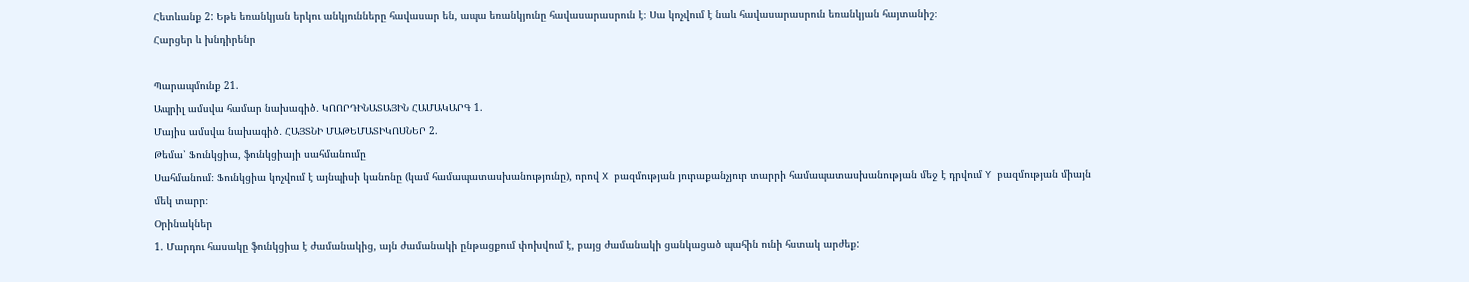Հետևանք 2: Եթե եռանկյան երկու անկյունները հավասար են, ապա եռանկյունը հավասարասրուն է։ Սա կոչվում է նաև հավասարասրուն եռանկյան հայտանիշ։
Հարցեր և խնդիրենր

Պարապմունք 21.
Ապրիլ ամսվա համար նախագիծ․ ԿՈՈՐԴԻՆԱՏԱՅԻՆ ՀԱՄԱԿԱՐԳ 1.
Մայիս ամսվա նախագիծ․ ՀԱՅՏՆԻ ՄԱԹԵՄԱՏԻԿՈՍՆԵՐ 2.
Թեմա՝ Ֆունկցիա, ֆունկցիայի սահմանումը
Սահմանում։ Ֆունկցիա կոչվում է այնպիսի կանոնը (կամ համապատասխանությունը), որով X բազմության յուրաքանչյուր տարրի համապատասխանության մեջ է դրվում Y բազմության միայն մեկ տարր։
Օրինակներ
1. Մարդու հասակը ֆունկցիա է ժամանակից, այն ժամանակի ընթացքում փոխվում է, բայց ժամանակի ցանկացած պահին ունի հստակ արժեք: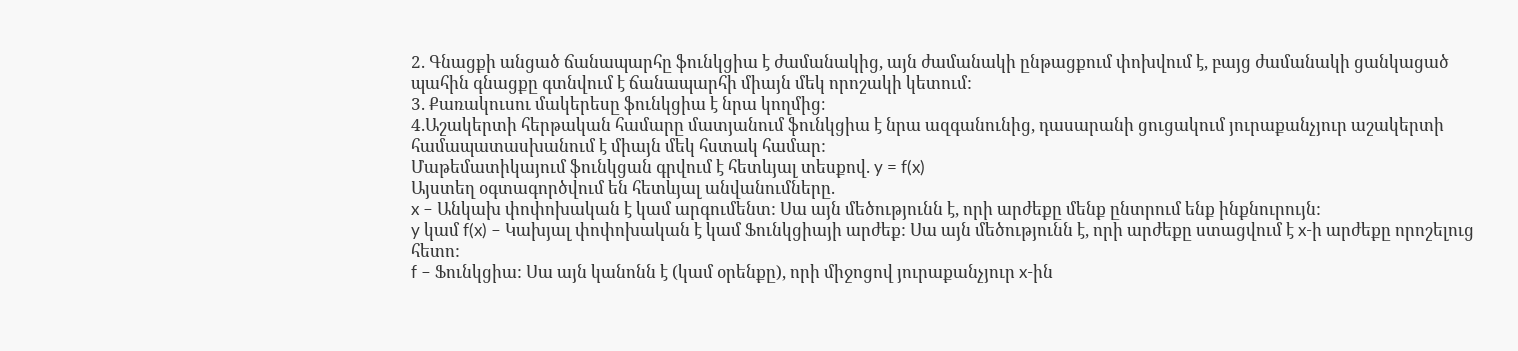2. Գնացքի անցած ճանապարհը ֆունկցիա է ժամանակից, այն ժամանակի ընթացքում փոխվում է, բայց ժամանակի ցանկացած պահին գնացքը գտնվում է ճանապարհի միայն մեկ որոշակի կետում:
3. Քառակուսու մակերեսը ֆունկցիա է նրա կողմից։
4.Աշակերտի հերթական համարը մատյանում ֆունկցիա է նրա ազգանունից, դասարանի ցուցակում յուրաքանչյուր աշակերտի համապատասխանում է միայն մեկ հստակ համար:
Մաթեմատիկայում ֆունկցան գրվում է հետևյալ տեսքով. y = f(x)
Այստեղ օգտագործվում են հետևյալ անվանումները.
x – Անկախ փոփոխական է կամ արգումենտ: Սա այն մեծությունն է, որի արժեքը մենք ընտրում ենք ինքնուրույն:
y կամ f(x) – Կախյալ փոփոխական է կամ Ֆունկցիայի արժեք: Սա այն մեծությունն է, որի արժեքը ստացվում է x-ի արժեքը որոշելուց հետո:
f – Ֆունկցիա: Սա այն կանոնն է (կամ օրենքը), որի միջոցով յուրաքանչյուր x-ին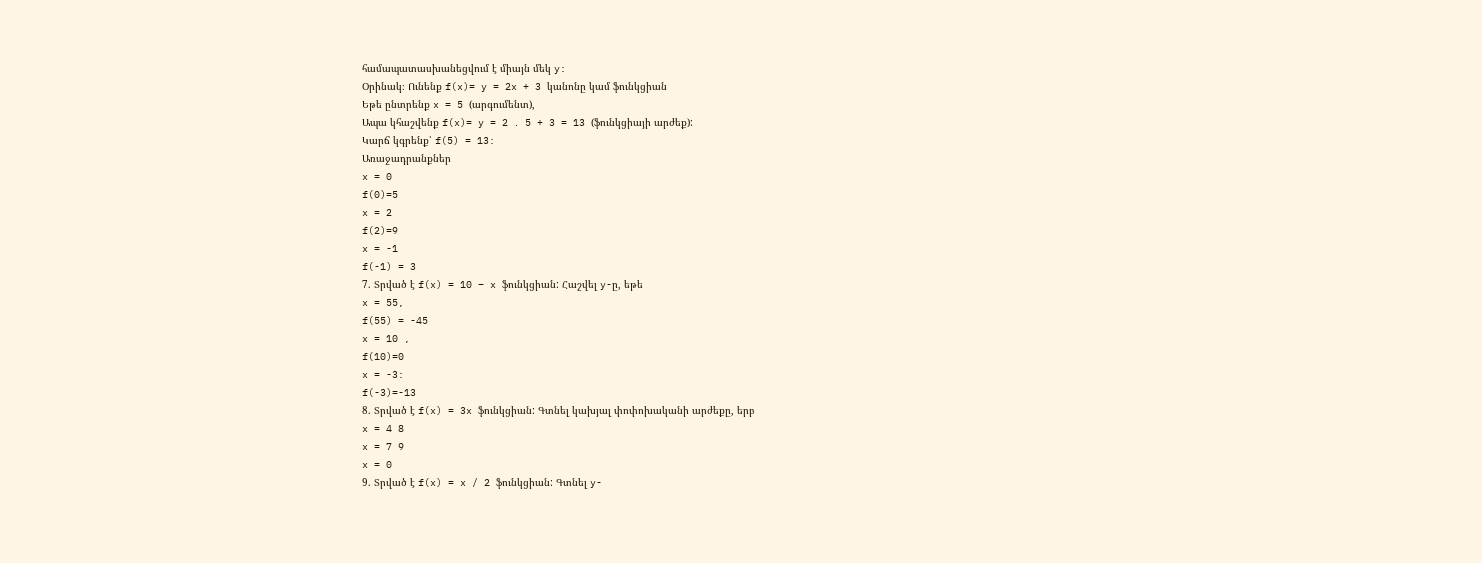համապատասխանեցվում է միայն մեկ y:
Օրինակ։ Ունենք f(x)= y = 2x + 3 կանոնը կամ ֆունկցիան
Եթե ընտրենք x = 5 (արգումենտ),
Ապա կհաշվենք f(x)= y = 2 ․ 5 + 3 = 13 (ֆունկցիայի արժեք):
Կարճ կգրենք՝ f(5) = 13:
Առաջադրանքներ
x = 0
f(0)=5
x = 2
f(2)=9
x = -1
f(-1) = 3
7. Տրված է f(x) = 10 – x ֆունկցիան: Հաշվել y-ը, եթե
x = 55,
f(55) = -45
x = 10 ,
f(10)=0
x = -3:
f(-3)=-13
8. Տրված է f(x) = 3x ֆունկցիան: Գտնել կախյալ փոփոխականի արժեքը, երբ
x = 4 8
x = 7 9
x = 0
9. Տրված է f(x) = x / 2 ֆունկցիան: Գտնել y-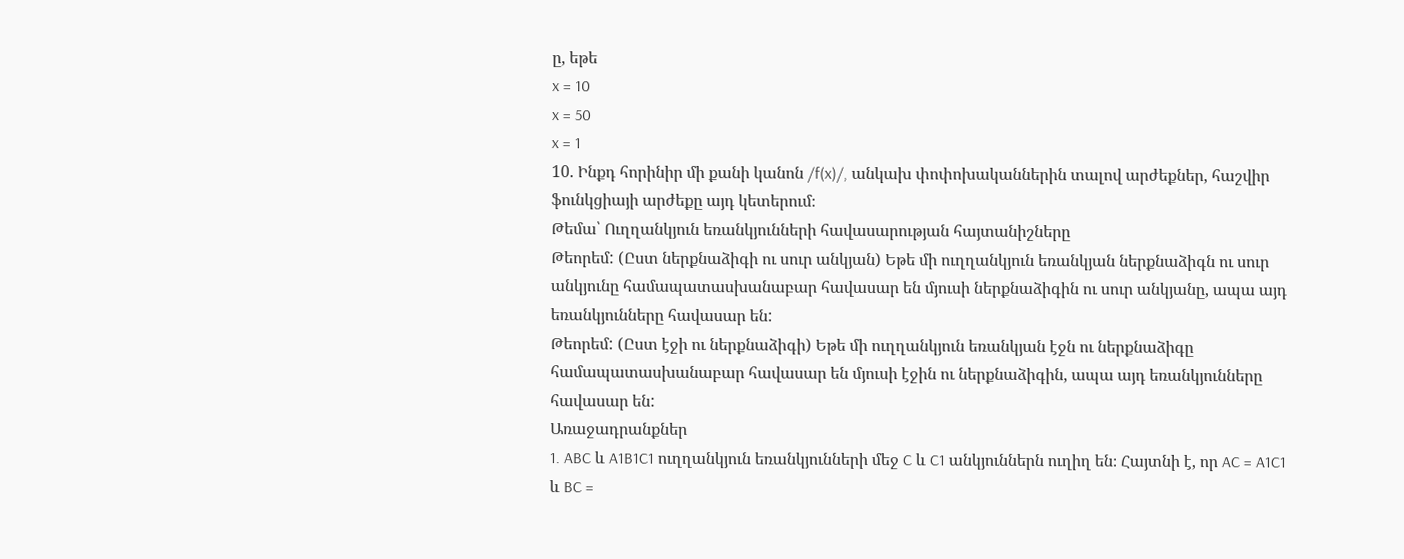ը, եթե
x = 10
x = 50
x = 1
10. Ինքդ հորինիր մի քանի կանոն /f(x)/, անկախ փոփոխականներին տալով արժեքներ, հաշվիր ֆունկցիայի արժեքը այդ կետերում։
Թեմա՝ Ուղղանկյուն եռանկյունների հավասարության հայտանիշները
Թեորեմ: (Ըստ ներքնաձիգի ու սուր անկյան) Եթե մի ուղղանկյուն եռանկյան ներքնաձիգն ու սուր անկյունը համապատասխանաբար հավասար են մյուսի ներքնաձիգին ու սուր անկյանը, ապա այդ եռանկյունները հավասար են:
Թեորեմ: (Ըստ էջի ու ներքնաձիգի) Եթե մի ուղղանկյուն եռանկյան էջն ու ներքնաձիգը համապատասխանաբար հավասար են մյուսի էջին ու ներքնաձիգին, ապա այդ եռանկյունները հավասար են:
Առաջադրանքներ
1. ABC և A1B1C1 ուղղանկյուն եռանկյունների մեջ C և C1 անկյուններն ուղիղ են։ Հայտնի է, որ AC = A1C1 և BC =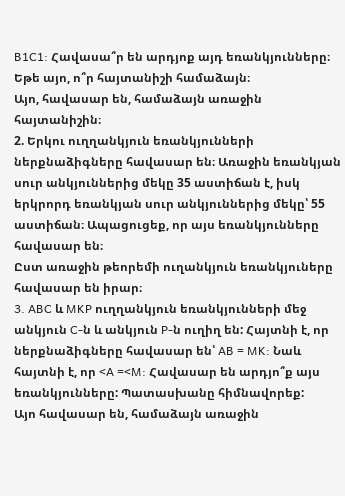B1C1: Հավասա՞ր են արդյոք այդ եռանկյունները։ Եթե այո, ո՞ր հայտանիշի համաձայն։
Այո, հավասար են, համաձայն առաջին հայտանիշին։
2. Երկու ուղղանկյուն եռանկյունների ներքնաձիգները հավասար են։ Առաջին եռանկյան սուր անկյուններից մեկը 35 աստիճան է, իսկ երկրորդ եռանկյան սուր անկյուններից մեկը՝ 55 աստիճան։ Ապացուցեք, որ այս եռանկյունները հավասար են։
Ըստ առաջին թեորեմի ուղանկյուն եռանկյուները հավասար են իրար։
3. ABC և MKP ուղղանկյուն եռանկյունների մեջ անկյուն C-ն և անկյուն P-ն ուղիղ են: Հայտնի է, որ ներքնաձիգները հավասար են՝ AB = MK: Նաև հայտնի է, որ <A =<M: Հավասար են արդյո՞ք այս եռանկյունները: Պատասխանը հիմնավորեք:
Այո հավասար են, համաձայն առաջին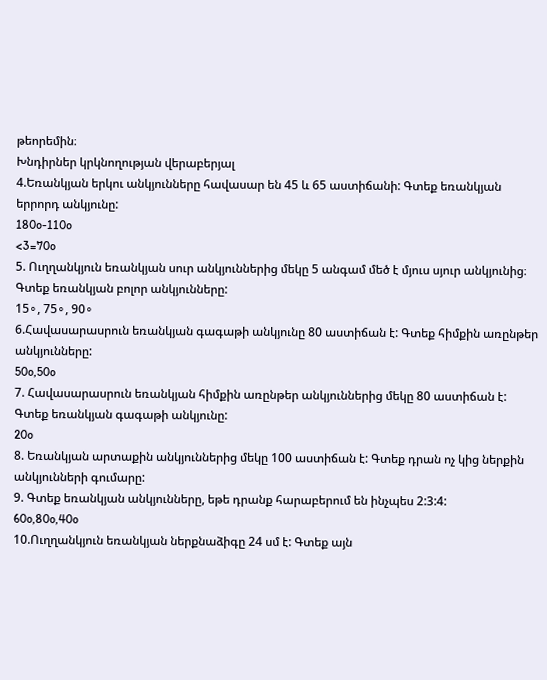թեորեմին։
Խնդիրներ կրկնողության վերաբերյալ
4.Եռանկյան երկու անկյունները հավասար են 45 և 65 աստիճանի: Գտեք եռանկյան երրորդ անկյունը:
180o-110o
<3=70o
5. Ուղղանկյուն եռանկյան սուր անկյուններից մեկը 5 անգամ մեծ է մյուս սյուր անկյունից։ Գտեք եռանկյան բոլոր անկյունները:
15∘, 75∘, 90∘
6.Հավասարասրուն եռանկյան գագաթի անկյունը 80 աստիճան է: Գտեք հիմքին առընթեր անկյունները:
50o,50o
7. Հավասարասրուն եռանկյան հիմքին առընթեր անկյուններից մեկը 80 աստիճան է: Գտեք եռանկյան գագաթի անկյունը:
20o
8. Եռանկյան արտաքին անկյուններից մեկը 100 աստիճան է: Գտեք դրան ոչ կից ներքին անկյունների գումարը:
9. Գտեք եռանկյան անկյունները, եթե դրանք հարաբերում են ինչպես 2:3:4:
60o,80o,40o
10.Ուղղանկյուն եռանկյան ներքնաձիգը 24 սմ է: Գտեք այն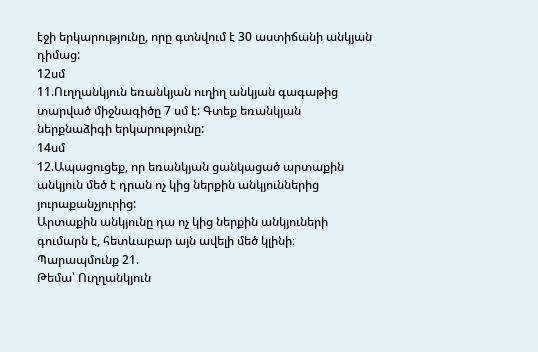էջի երկարությունը, որը գտնվում է 30 աստիճանի անկյան դիմաց:
12սմ
11.Ուղղանկյուն եռանկյան ուղիղ անկյան գագաթից տարված միջնագիծը 7 սմ է: Գտեք եռանկյան ներքնաձիգի երկարությունը:
14սմ
12.Ապացուցեք, որ եռանկյան ցանկացած արտաքին անկյուն մեծ է դրան ոչ կից ներքին անկյուններից յուրաքանչյուրից:
Արտաքին անկյունը դա ոչ կից ներքին անկյուների գումարն է, հետևաբար այն ավելի մեծ կլինի։
Պարապմունք 21.
Թեմա՝ Ուղղանկյուն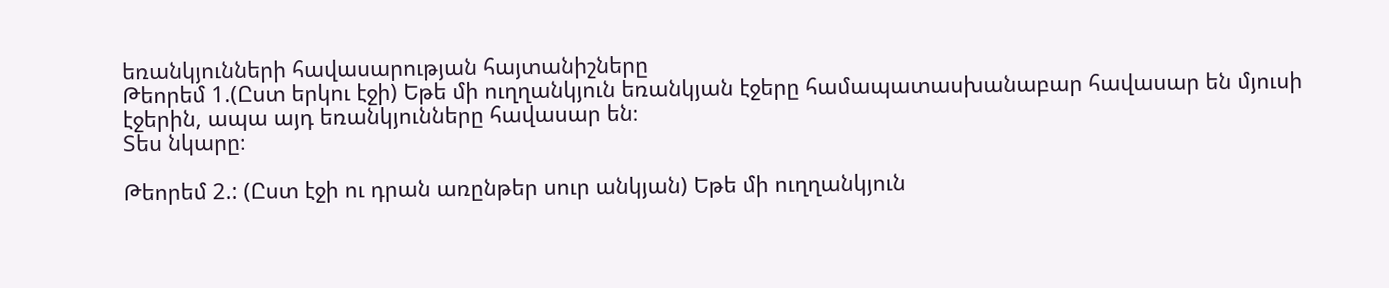եռանկյունների հավասարության հայտանիշները
Թեորեմ 1.(Ըստ երկու էջի) Եթե մի ուղղանկյուն եռանկյան էջերը համապատասխանաբար հավասար են մյուսի էջերին, ապա այդ եռանկյունները հավասար են։
Տես նկարը։

Թեորեմ 2.: (Ըստ էջի ու դրան առընթեր սուր անկյան) Եթե մի ուղղանկյուն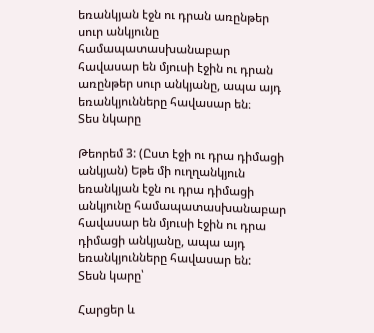եռանկյան էջն ու դրան առընթեր սուր անկյունը համապատասխանաբար հավասար են մյուսի էջին ու դրան առընթեր սուր անկյանը, ապա այդ եռանկյունները հավասար են։
Տես նկարը

Թեորեմ 3: (Ըստ էջի ու դրա դիմացի անկյան) Եթե մի ուղղանկյուն եռանկյան էջն ու դրա դիմացի անկյունը համապատասխանաբար հավասար են մյուսի էջին ու դրա դիմացի անկյանը, ապա այդ եռանկյունները հավասար են:
Տեսն կարը՝

Հարցեր և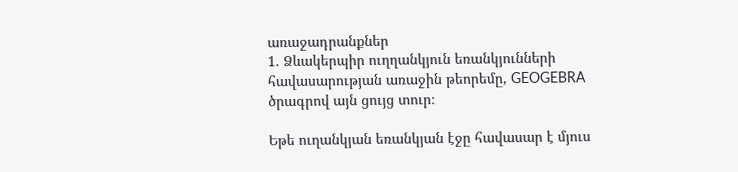առաջադրանքներ
1. Ձևակերպիր ուղղանկյուն եռանկյունների հավասարության առաջին թեորեմը, GEOGEBRA ծրագրով այն ցույց տուր։

Եթե ուղանկյան եռանկյան էջը հավասար է մյուս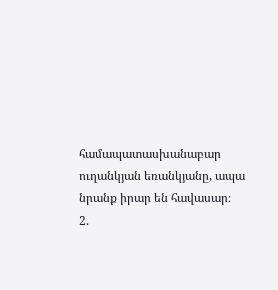համապատասխանաբար ուղանկյան եռանկյանը, ապա նրանք իրար են հավասար։
2.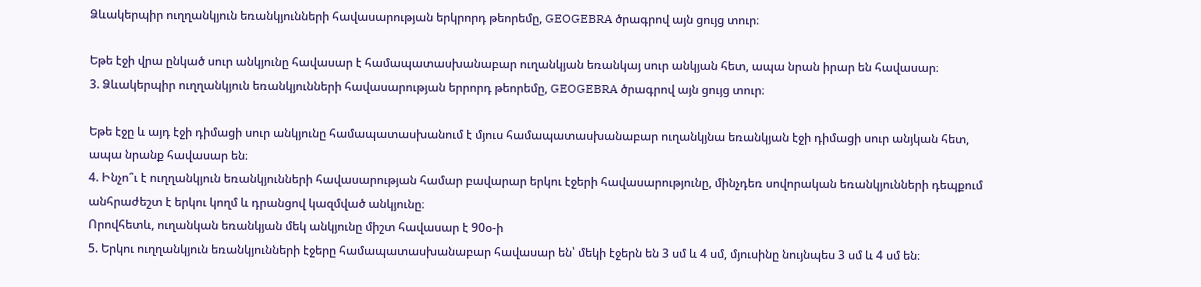Ձևակերպիր ուղղանկյուն եռանկյունների հավասարության երկրորդ թեորեմը, GEOGEBRA ծրագրով այն ցույց տուր։

Եթե էջի վրա ընկած սուր անկյունը հավասար է համապատասխանաբար ուղանկյան եռանկայ սուր անկյան հետ, ապա նրան իրար են հավասար։
3. Ձևակերպիր ուղղանկյուն եռանկյունների հավասարության երրորդ թեորեմը, GEOGEBRA ծրագրով այն ցույց տուր։

Եթե էջը և այդ էջի դիմացի սուր անկյունը համապատասխանում է մյուս համապատասխանաբար ուղանկյնա եռանկյան էջի դիմացի սուր անյկան հետ, ապա նրանք հավասար են։
4. Ինչո՞ւ է ուղղանկյուն եռանկյունների հավասարության համար բավարար երկու էջերի հավասարությունը, մինչդեռ սովորական եռանկյունների դեպքում անհրաժեշտ է երկու կողմ և դրանցով կազմված անկյունը։
Որովհետև, ուղանկան եռանկյան մեկ անկյունը միշտ հավասար է 90օ-ի
5. Երկու ուղղանկյուն եռանկյունների էջերը համապատասխանաբար հավասար են՝ մեկի էջերն են 3 սմ և 4 սմ, մյուսինը նույնպես 3 սմ և 4 սմ են։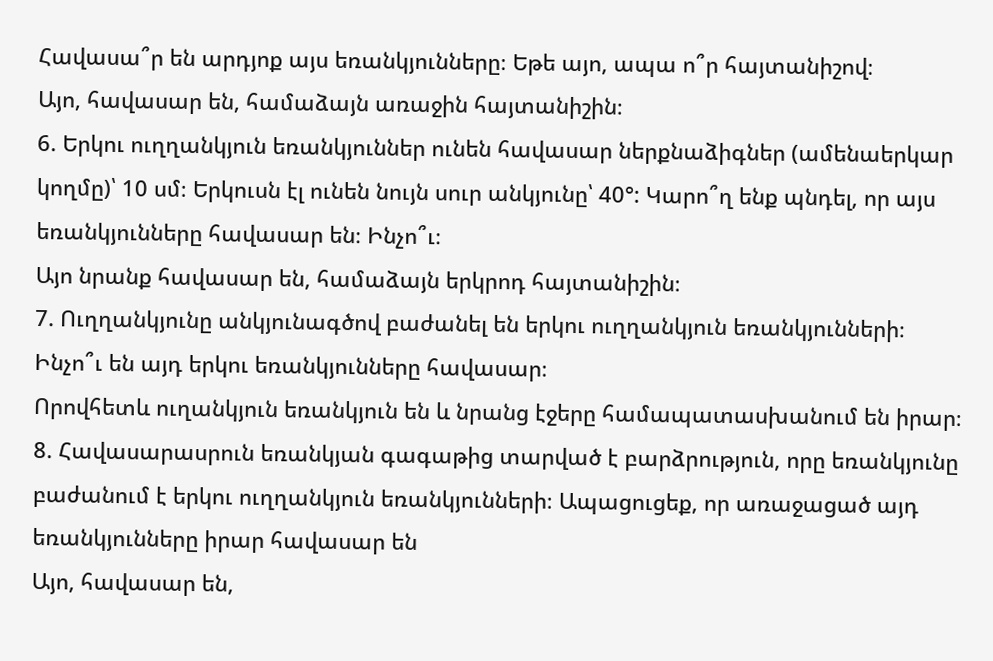Հավասա՞ր են արդյոք այս եռանկյունները։ Եթե այո, ապա ո՞ր հայտանիշով։
Այո, հավասար են, համաձայն առաջին հայտանիշին։
6. Երկու ուղղանկյուն եռանկյուններ ունեն հավասար ներքնաձիգներ (ամենաերկար կողմը)՝ 10 սմ։ Երկուսն էլ ունեն նույն սուր անկյունը՝ 40°: Կարո՞ղ ենք պնդել, որ այս եռանկյունները հավասար են։ Ինչո՞ւ։
Այո նրանք հավասար են, համաձայն երկրոդ հայտանիշին։
7. Ուղղանկյունը անկյունագծով բաժանել են երկու ուղղանկյուն եռանկյունների։ Ինչո՞ւ են այդ երկու եռանկյունները հավասար։
Որովհետև ուղանկյուն եռանկյուն են և նրանց էջերը համապատասխանում են իրար։
8. Հավասարասրուն եռանկյան գագաթից տարված է բարձրություն, որը եռանկյունը բաժանում է երկու ուղղանկյուն եռանկյունների։ Ապացուցեք, որ առաջացած այդ եռանկյունները իրար հավասար են
Այո, հավասար են,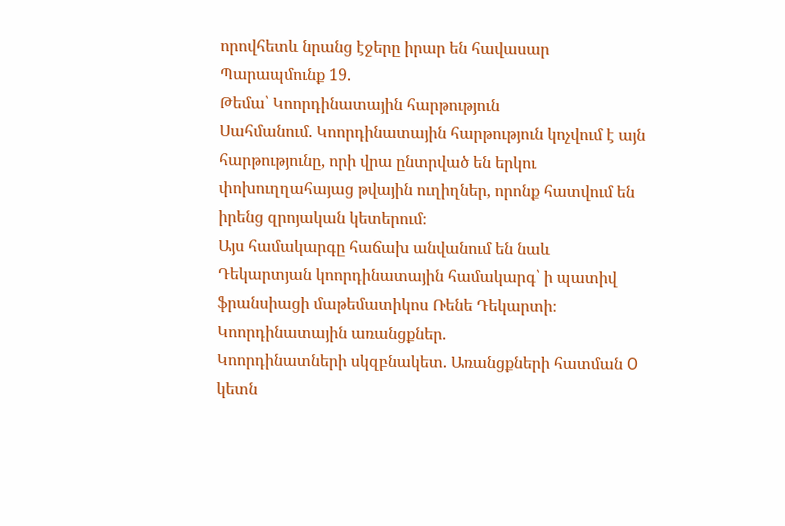որովհետև նրանց էջերը իրար են հավասար
Պարապմունք 19.
Թեմա՝ Կոորդինատային հարթություն
Սահմանում. Կոորդինատային հարթություն կոչվում է այն հարթությունը, որի վրա ընտրված են երկու փոխուղղահայաց թվային ուղիղներ, որոնք հատվում են իրենց զրոյական կետերում։
Այս համակարգը հաճախ անվանում են նաև Դեկարտյան կոորդինատային համակարգ՝ ի պատիվ ֆրանսիացի մաթեմատիկոս Ռենե Դեկարտի։
Կոորդինատային առանցքներ.
Կոորդինատների սկզբնակետ. Առանցքների հատման O կետն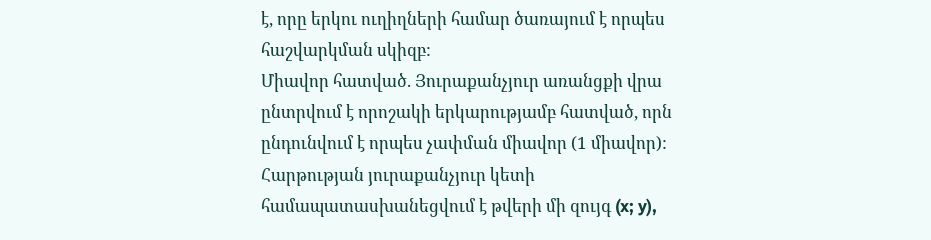է, որը երկու ուղիղների համար ծառայում է որպես հաշվարկման սկիզբ:
Միավոր հատված. Յուրաքանչյուր առանցքի վրա ընտրվում է որոշակի երկարությամբ հատված, որն ընդունվում է որպես չափման միավոր (1 միավոր):
Հարթության յուրաքանչյուր կետի համապատասխանեցվում է թվերի մի զույգ (x; y),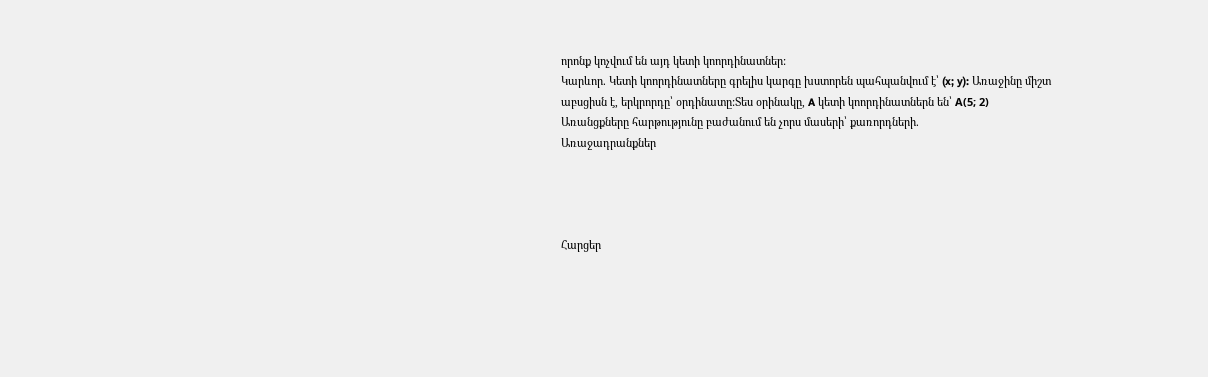որոնք կոչվում են այդ կետի կոորդինատներ:
Կարևոր. Կետի կոորդինատները գրելիս կարգը խստորեն պահպանվում է՝ (x; y): Առաջինը միշտ աբսցիսն է, երկրորդը՝ օրդինատը:Տես օրինակը, A կետի կոորդինատներն են՝ А(5; 2)
Առանցքները հարթությունը բաժանում են չորս մասերի՝ քառորդների.
Առաջադրանքներ




Հարցեր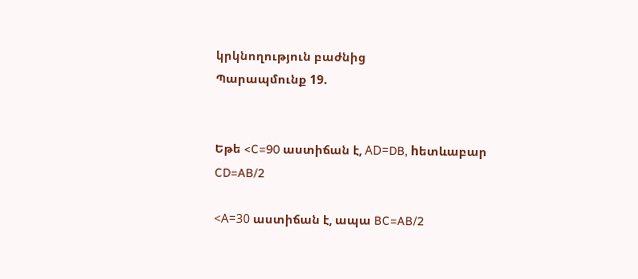կրկնողություն բաժնից
Պարապմունք 19.


Եթե <C=90 աստիճան է, АD=DB, hետևաբար CD=AB/2

<А=30 աստիճան է, ապա BC=AB/2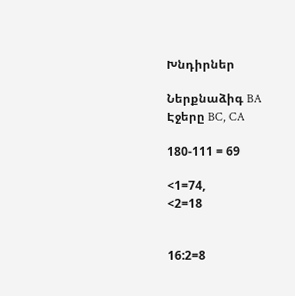Խնդիրներ

Ներքնաձիգ BA
Էջերը BC, CA

180-111 = 69

<1=74,
<2=18


16:2=8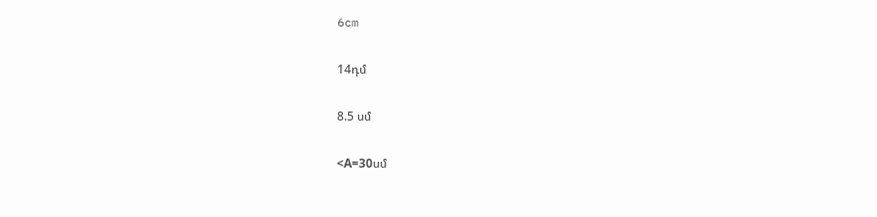6cm

14դմ

8.5 սմ

<А=30սմ